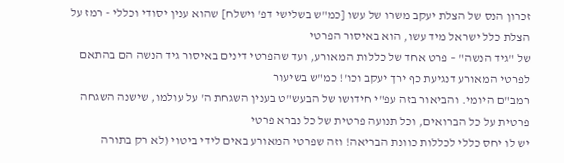זכרון הנס של הצלת יעקב משרו של עשו [כמ"ש בשלישי דפ' וישלח] שהוא ענין יסודי וכללי - רמז על הצלת כלל ישראל מיד עשו, הוא באיסור הפרטי
של "גיד הנשה" – פרט אחד של כללות המאורע, ועד שהפרטי דינים באיסור גיד הנשה הם בהתאם לפרטי המאורע דנגיעת כף ירך יעקב וכו'! כמ"ש בשיעור
רמב"ם היומי. והביאור בזה עפ"י חידושו של הבעש"ט בענין השגחת ה' על עולמו, שישנה השגחה פרטית על כל הברואים, וכל תנועה פרטית של כל נברא פרטי
יש לו יחס כללי לכללות כוונת הבריאה! וזה שפרטי המאורע באים לידי ביטוי (לא רק בתורה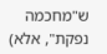ש"מחכמה נפקת", אלא)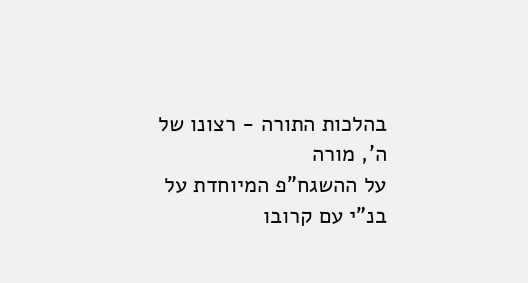בהלכות התורה - רצונו של ה', מורה
על ההשגח"פ המיוחדת על בנ"י עם קרובו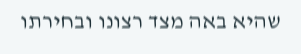שהיא באה מצד רצונו ובחירתו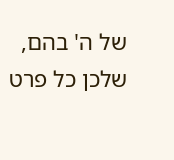של ה' בהם, שלכן כל פרט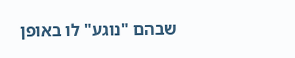שבהם "נוגע" לו באופן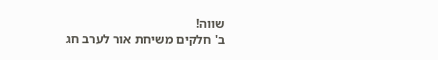שווה!
ב' חלקים משיחת אור לערב חג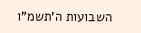השבועות ה'תשמ"ו